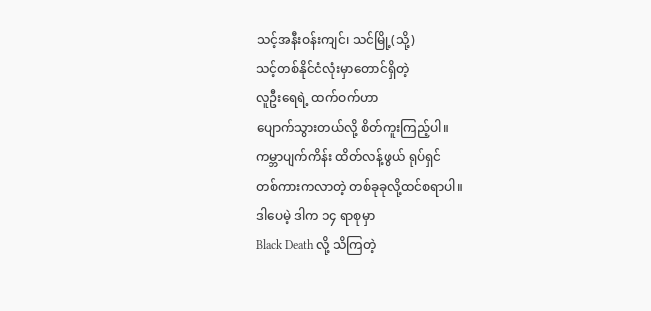သင့်အနီးဝန်းကျင်၊ သင်မြို့(သို့)
သင့်တစ်နိုင်ငံလုံးမှာတောင်ရှိတဲ့
လူဦးရေရဲ့ ထက်ဝက်ဟာ
ပျောက်သွားတယ်လို့ စိတ်ကူးကြည့်ပါ။
ကမ္ဘာပျက်ကိန်း ထိတ်လန့်ဖွယ် ရုပ်ရှင်
တစ်ကားကလာတဲ့ တစ်ခုခုလို့ထင်စရာပါ။
ဒါပေမဲ့ ဒါက ၁၄ ရာစုမှာ
Black Death လို့ သိကြတဲ့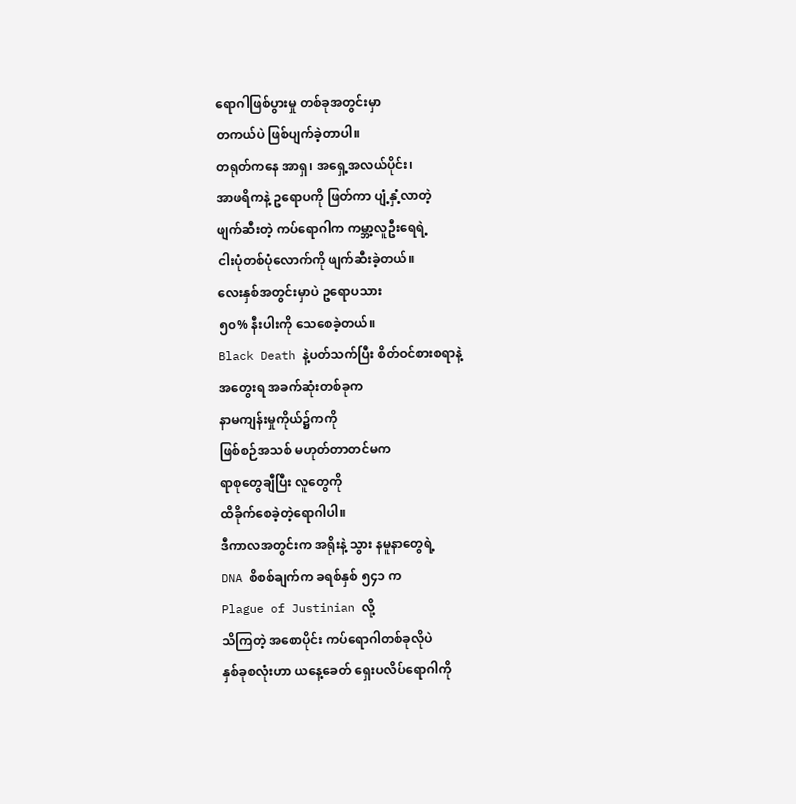ရောဂါဖြစ်ပွားမှု တစ်ခုအတွင်းမှာ
တကယ်ပဲ ဖြစ်ပျက်ခဲ့တာပါ။
တရုတ်ကနေ အာရှ၊ အရှေ့အလယ်ပိုင်း၊
အာဖရိကနဲ့ ဥရောပကို ဖြတ်ကာ ပျံ့နှံ့လာတဲ့
ဖျက်ဆီးတဲ့ ကပ်ရောဂါက ကမ္ဘာ့လူဦးရေရဲ့
ငါးပုံတစ်ပုံလောက်ကို ဖျက်ဆီးခဲ့တယ်။
လေးနှစ်အတွင်းမှာပဲ ဥရောပသား
၅၀% နီးပါးကို သေစေခဲ့တယ်။
Black Death နဲ့ပတ်သက်ပြီး စိတ်ဝင်စားစရာနဲ့
အတွေးရ အခက်ဆုံးတစ်ခုက
နာမကျန်းမှုကိုယ်၌ကကို
ဖြစ်စဉ်အသစ် မဟုတ်တာတင်မက
ရာစုတွေချီပြီး လူတွေကို
ထိခိုက်စေခဲ့တဲ့ရောဂါပါ။
ဒီကာလအတွင်းက အရိုးနဲ့ သွား နမူနာတွေရဲ့
DNA စိစစ်ချက်က ခရစ်နှစ် ၅၄၁ က
Plague of Justinian လို့
သိကြတဲ့ အစောပိုင်း ကပ်ရောဂါတစ်ခုလိုပဲ
နှစ်ခုစလုံးဟာ ယနေ့ခေတ် ရှေးပလိပ်ရောဂါကို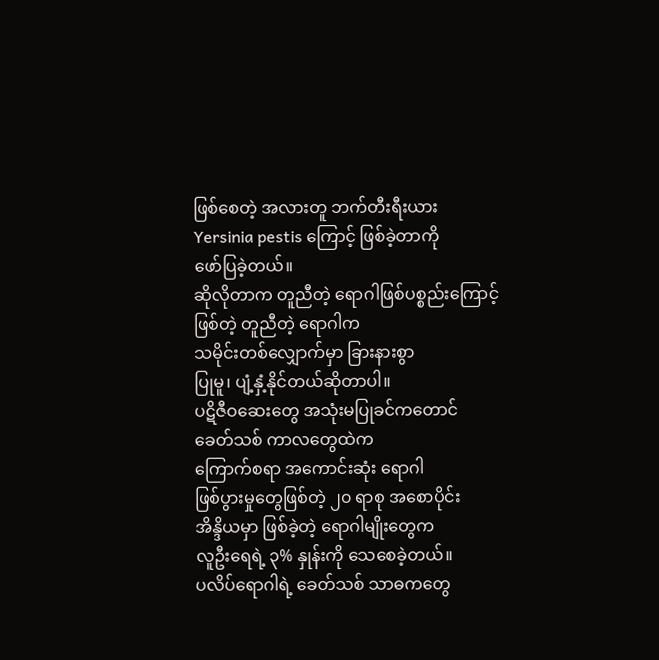ဖြစ်စေတဲ့ အလားတူ ဘက်တီးရီးယား
Yersinia pestis ကြောင့် ဖြစ်ခဲ့တာကို
ဖော်ပြခဲ့တယ်။
ဆိုလိုတာက တူညီတဲ့ ရောဂါဖြစ်ပစ္စည်းကြောင့်
ဖြစ်တဲ့ တူညီတဲ့ ရောဂါက
သမိုင်းတစ်လျှောက်မှာ ခြားနားစွာ
ပြုမူ၊ ပျံ့နှံ့နိုင်တယ်ဆိုတာပါ။
ပဋိဇီဝဆေးတွေ အသုံးမပြုခင်ကတောင်
ခေတ်သစ် ကာလတွေထဲက
ကြောက်စရာ အကောင်းဆုံး ရောဂါ
ဖြစ်ပွားမှုတွေဖြစ်တဲ့ ၂၀ ရာစု အစောပိုင်း
အိန္ဒိယမှာ ဖြစ်ခဲ့တဲ့ ရောဂါမျိုးတွေက
လူဦးရေရဲ့ ၃% နှုန်းကို သေစေခဲ့တယ်။
ပလိပ်ရောဂါရဲ့ ခေတ်သစ် သာဓကတွေ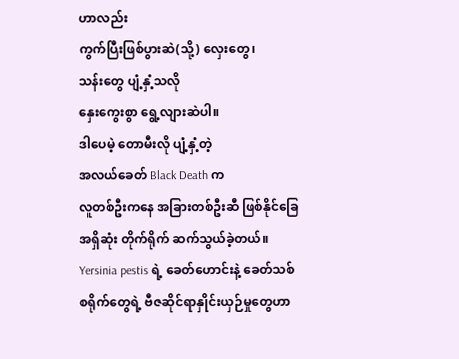ဟာလည်း
ကွက်ပြီးဖြစ်ပွားဆဲ(သို့) လှေးတွေ၊
သန်းတွေ ပျံ့နှံ့သလို
နှေးကွေးစွာ ရွေ့လျားဆဲပါ။
ဒါပေမဲ့ တောမီးလို ပျံ့နှံ့တဲ့
အလယ်ခေတ် Black Death က
လူတစ်ဦးကနေ အခြားတစ်ဦးဆီ ဖြစ်နိုင်ခြေ
အရှိဆုံး တိုက်ရိုက် ဆက်သွယ်ခဲ့တယ်။
Yersinia pestis ရဲ့ ခေတ်ဟောင်းနဲ့ ခေတ်သစ်
စရိုက်တွေရဲ့ ဗီဇဆိုင်ရာနှိုင်းယှဉ်မှုတွေဟာ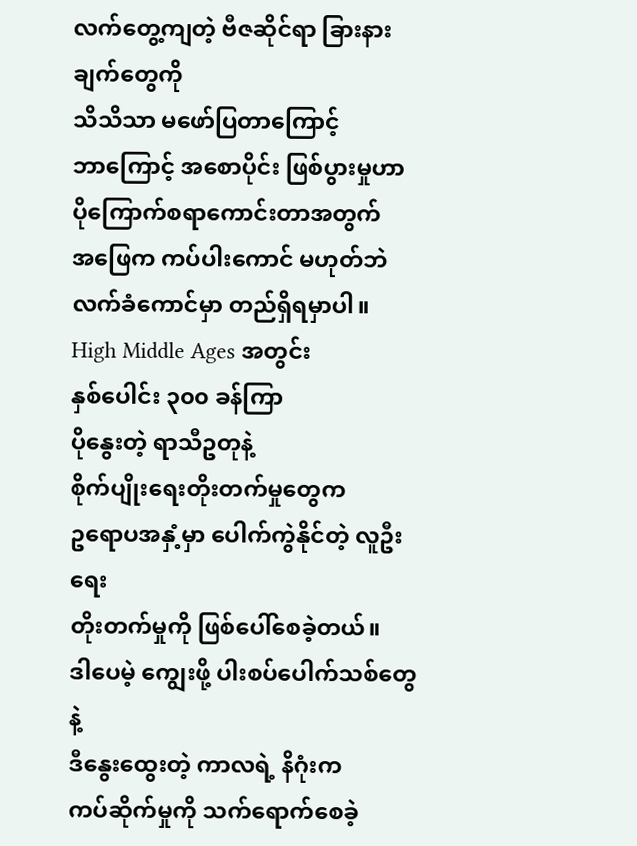လက်တွေ့ကျတဲ့ ဗီဇဆိုင်ရာ ခြားနားချက်တွေကို
သိသိသာ မဖော်ပြတာကြောင့်
ဘာကြောင့် အစောပိုင်း ဖြစ်ပွားမှုဟာ
ပိုကြောက်စရာကောင်းတာအတွက်
အဖြေက ကပ်ပါးကောင် မဟုတ်ဘဲ
လက်ခံကောင်မှာ တည်ရှိရမှာပါ။
High Middle Ages အတွင်း
နှစ်ပေါင်း ၃၀၀ ခန်ကြာ
ပိုနွေးတဲ့ ရာသီဥတုနဲ့
စိုက်ပျိုးရေးတိုးတက်မှုတွေက
ဥရောပအနှံ့မှာ ပေါက်ကွဲနိုင်တဲ့ လူဦးရေး
တိုးတက်မှုကို ဖြစ်ပေါ်စေခဲ့တယ်။
ဒါပေမဲ့ ကျွေးဖို့ ပါးစပ်ပေါက်သစ်တွေနဲ့
ဒီနွေးထွေးတဲ့ ကာလရဲ့ နိဂုံးက
ကပ်ဆိုက်မှုကို သက်ရောက်စေခဲ့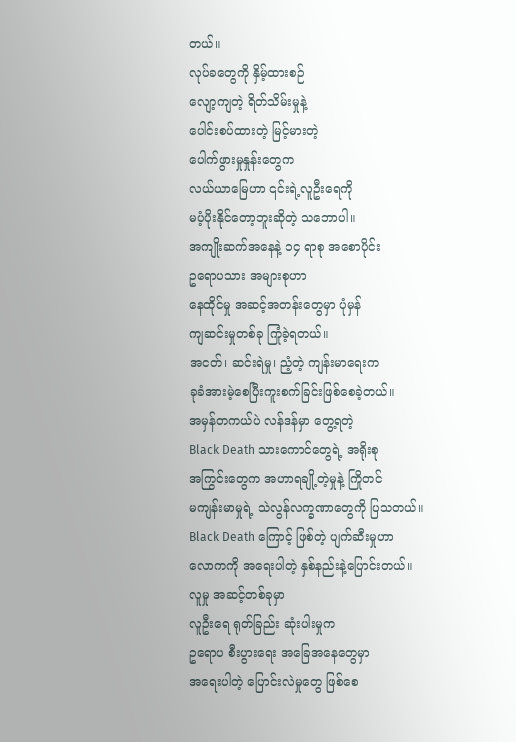တယ်။
လုပ်ခတွေကို နှိမ့်ထားစဉ်
လျော့ကျတဲ့ ရိတ်သိမ်းမှုနဲ့
ပေါင်းစပ်ထားတဲ့ မြင့်မားတဲ့
ပေါက်ဖွားမှုနှုန်းတွေက
လယ်ယာမြေဟာ ၎င်းရဲ့လူဦးရေကို
မပံ့ပိုးနိုင်တော့ဘူးဆိုတဲ့ သဘောပါ။
အကျိုးဆက်အနေနဲ့ ၁၄ ရာစု အစောပိုင်း
ဥရောပသား အများစုဟာ
နေထိုင်မှု အဆင့်အတန်းတွေမှာ ပုံမှန်
ကျဆင်းမှုတစ်ခု ကြုံခဲ့ရတယ်။
အငတ်၊ ဆင်းရဲမှု၊ ညံ့တဲ့ ကျန်းမာရေးက
ခုခံအားမဲ့စေပြီးကူးစက်ခြင်းဖြစ်စေခဲ့တယ်။
အမှန်တကယ်ပဲ လန်ဒန်မှာ တွေ့ရတဲ့
Black Death သားကောင်တွေရဲ့ အရိုးစု
အကြွင်းတွေက အဟာရချို့တဲ့မှုနဲ့ ကြိုတင်
မကျန်းမာမှုရဲ့ သဲလွန်လက္ခဏာတွေကို ပြသတယ်။
Black Death ကြောင့် ဖြစ်တဲ့ ပျက်ဆီးမှုဟာ
လောကကို အရေးပါတဲ့ နှစ်နည်းနဲ့ပြောင်းတယ်။
လူမှု အဆင့်တစ်ခုမှာ
လူဦးရေ ရုတ်ခြည်း ဆုံးပါးမှုက
ဥရောပ စီးပွားရေး အခြေအနေတွေမှာ
အရေးပါတဲ့ ပြောင်းလဲမှုတွေ ဖြစ်စေ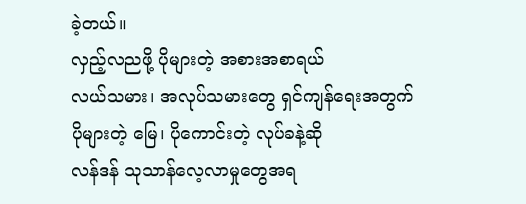ခဲ့တယ်။
လှည့်လညဖို့ ပိုများတဲ့ အစားအစာရယ်
လယ်သမား၊ အလုပ်သမားတွေ ရှင်ကျန်ရေးအတွက်
ပိုများတဲ့ မြေ၊ ပိုကောင်းတဲ့ လုပ်ခနဲ့ဆို
လန်ဒန် သုသာန်လေ့လာမှုတွေအရ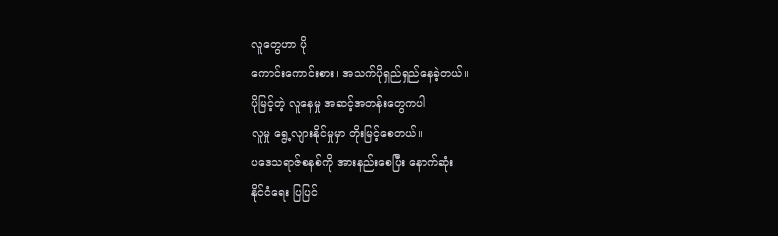လူတွေဟာ ပို
ကောင်းကောင်းစား၊ အသက်ပိုရှည်ရှည်နေခဲ့တယ်။
ပိုမြင့်တဲ့ လူနေမှု အဆင့်အတန်းတွေကပါ
လူမှု ရွေ့လျားနိုင်မှုမှာ တိုးမြင့်စေတယ်။
ပဒေသရာဇ်စနစ်ကို အားနည်းစေပြီး နောက်ဆုံး
နိုင်ငံရေး ပြပြင်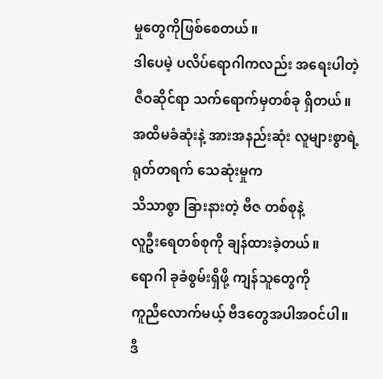မှုတွေကိုဖြစ်စေတယ်။
ဒါပေမဲ့ ပလိပ်ရောဂါကလည်း အရေးပါတဲ့
ဇီဝဆိုင်ရာ သက်ရောက်မှတစ်ခု ရှိတယ်။
အထိမခံဆုံးနဲ့ အားအနည်းဆုံး လူများစွာရဲ့
ရုတ်တရက် သေဆုံးမှုက
သိသာစွာ ခြားနားတဲ့ ဗီဇ တစ်စုနဲ့
လူဦးရေတစ်စုကို ချန်ထားခဲ့တယ်။
ရောဂါ ခုခံစွမ်းရှိဖို့ ကျန်သူတွေကို
ကူညီလောက်မယ့် ဗီဒတွေအပါအဝင်ပါ။
ဒီ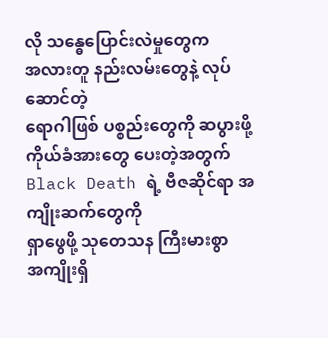လို သန္ဓေပြောင်းလဲမှုတွေက
အလားတူ နည်းလမ်းတွေနဲ့ လုပ်ဆောင်တဲ့
ရောဂါဖြစ် ပစ္စည်းတွေကို ဆပွားဖို့
ကိုယ်ခံအားတွေ ပေးတဲ့အတွက်
Black Death ရဲ့ ဗီဇဆိုင်ရာ အကျိုးဆက်တွေကို
ရှာဖွေဖို့ သုတေသန ကြီးမားစွာ
အကျိုးရှိ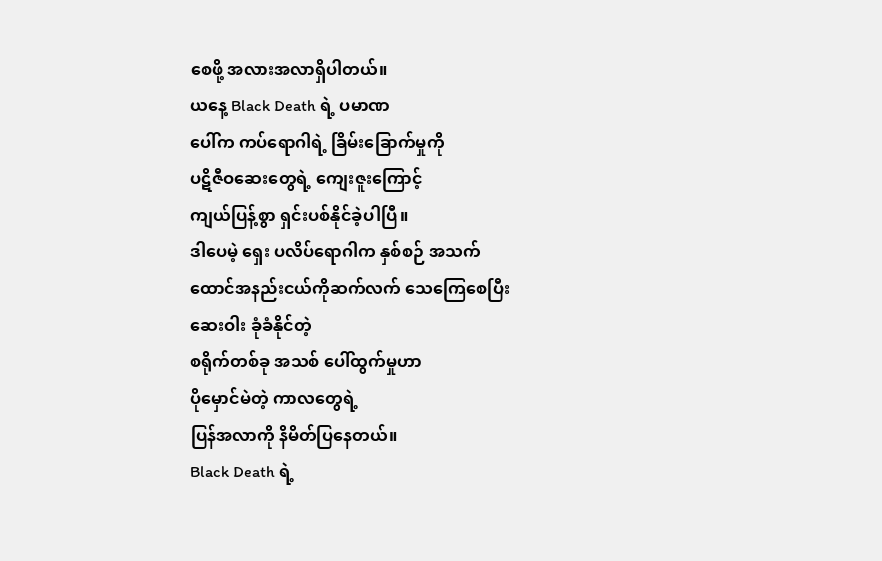စေဖို့ အလားအလာရှိပါတယ်။
ယနေ့ Black Death ရဲ့ ပမာဏ
ပေါ်က ကပ်ရောဂါရဲ့ ခြိမ်းခြောက်မှုကို
ပဋိဇီဝဆေးတွေရဲ့ ကျေးဇူးကြောင့်
ကျယ်ပြန့်စွာ ရှင်းပစ်နိုင်ခဲ့ပါပြီ။
ဒါပေမဲ့ ရှေး ပလိပ်ရောဂါက နှစ်စဉ် အသက်
ထောင်အနည်းငယ်ကိုဆက်လက် သေကြေစေပြီး
ဆေးဝါး ခုံခံနိုင်တဲ့
စရိုက်တစ်ခု အသစ် ပေါ်ထွက်မှုဟာ
ပိုမှောင်မဲတဲ့ ကာလတွေရဲ့
ပြန်အလာကို နိမိတ်ပြနေတယ်။
Black Death ရဲ့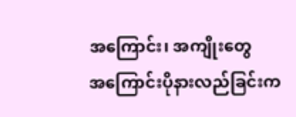အကြောင်း၊ အကျိုးတွေ
အကြောင်းပိုနားလည်ခြင်းက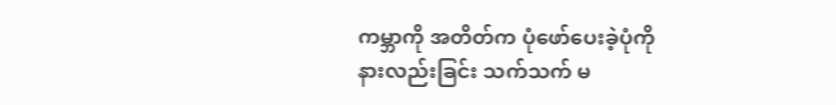ကမ္ဘာကို အတိတ်က ပုံဖော်ပေးခဲ့ပုံကို
နားလည်းခြင်း သက်သက် မ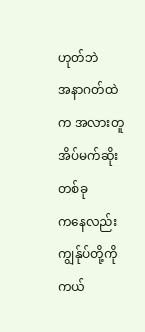ဟုတ်ဘဲ
အနာဂတ်ထဲက အလားတူ အိပ်မက်ဆိုးတစ်ခု
ကနေလည်း ကျွန်ုပ်တို့ကို ကယ်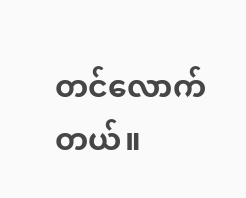တင်လောက်တယ်။